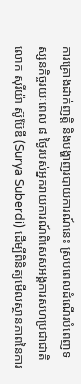ការគ្រោងដាក់ញត្តិ និងបង្ហាញរបាយការណ៍នេះ ស្របពេលដំណើរបំពេញទស្សនកិច្ចរយៈពេល ៨ ថ្ងៃរបស់អ្នករាយការណ៍ពិសេសអង្គការសហប្រជាជាតិ លោក សុរីយ៉ា ស៊ូប៊ែឌី (Surya Suberdi) ដើម្បីពិនិត្យមើលស្ថានភាពនៃការ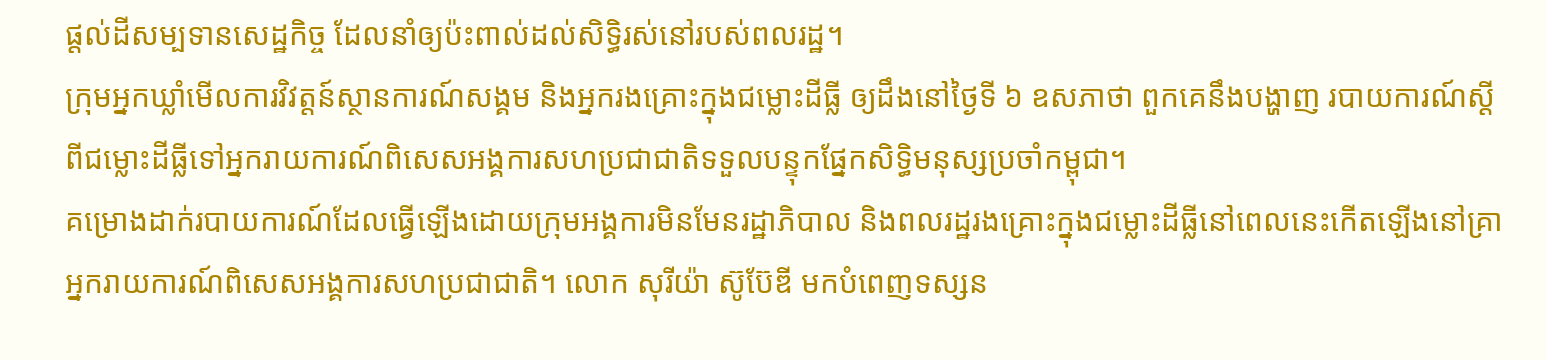ផ្ដល់ដីសម្បទានសេដ្ឋកិច្ច ដែលនាំឲ្យប៉ះពាល់ដល់សិទ្ធិរស់នៅរបស់ពលរដ្ឋ។
ក្រុមអ្នកឃ្លាំមើលការវិវត្តន៍ស្ថានការណ៍សង្គម និងអ្នករងគ្រោះក្នុងជម្លោះដីធ្លី ឲ្យដឹងនៅថ្ងៃទី ៦ ឧសភាថា ពួកគេនឹងបង្ហាញ របាយការណ៍ស្ដីពីជម្លោះដីធ្លីទៅអ្នករាយការណ៍ពិសេសអង្គការសហប្រជាជាតិទទួលបន្ទុកផ្នែកសិទ្ធិមនុស្សប្រចាំកម្ពុជា។
គម្រោងដាក់របាយការណ៍ដែលធ្វើឡើងដោយក្រុមអង្គការមិនមែនរដ្ឋាភិបាល និងពលរដ្ឋរងគ្រោះក្នុងជម្លោះដីធ្លីនៅពេលនេះកើតឡើងនៅគ្រាអ្នករាយការណ៍ពិសេសអង្គការសហប្រជាជាតិ។ លោក សុរីយ៉ា ស៊ូប៊ែឌី មកបំពេញទស្សន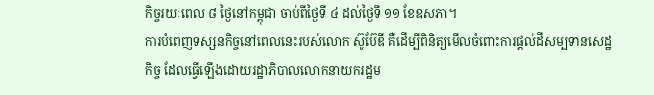កិច្ចរយៈពេល ៨ ថ្ងៃនៅកម្ពុជា ចាប់ពីថ្ងៃទី ៤ ដល់ថ្ងៃទី ១១ ខែឧសភា។
ការបំពេញទស្សនកិច្ចនៅពេលនេះរបស់លោក ស៊ូប៊ែឌី គឺដើម្បីពិនិត្យមើលចំពោះការផ្ដល់ដីសម្បទានសេដ្ឋកិច្ច ដែលធ្វើឡើងដោយរដ្ឋាភិបាលលោកនាយករដ្ឋម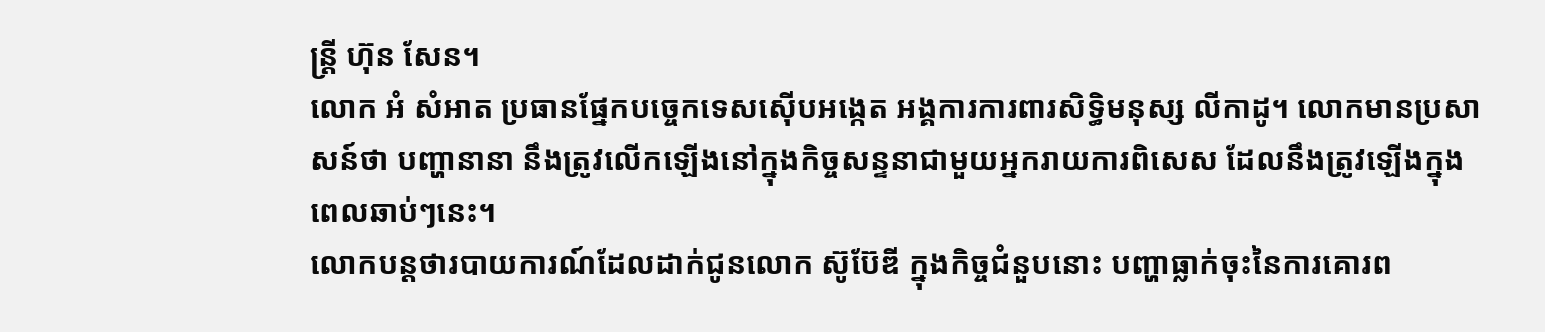ន្ត្រី ហ៊ុន សែន។
លោក អំ សំអាត ប្រធានផ្នែកបច្ចេកទេសស៊ើបអង្កេត អង្គការការពារសិទ្ធិមនុស្ស លីកាដូ។ លោកមានប្រសាសន៍ថា បញ្ហានានា នឹងត្រូវលើកឡើងនៅក្នុងកិច្ចសន្ទនាជាមួយអ្នករាយការពិសេស ដែលនឹងត្រូវឡើងក្នុងពេលឆាប់ៗនេះ។
លោកបន្តថារបាយការណ៍ដែលដាក់ជូនលោក ស៊ូប៊ែឌី ក្នុងកិច្ចជំនួបនោះ បញ្ហាធ្លាក់ចុះនៃការគោរព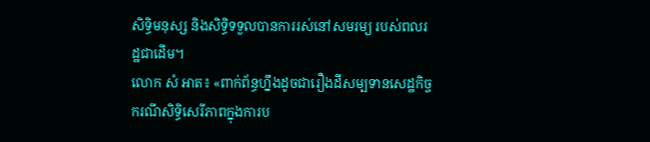សិទ្ធិមនុស្ស និងសិទ្ធិទទួលបានការរស់នៅសមរម្យ របស់ពលរដ្ឋជាដើម។
លោក សំ អាត៖ «ពាក់ព័ន្ធហ្នឹងដូចជារឿងដីសម្បទានសេដ្ឋកិច្ច ករណីសិទ្ធិសេរីភាពក្នុងការប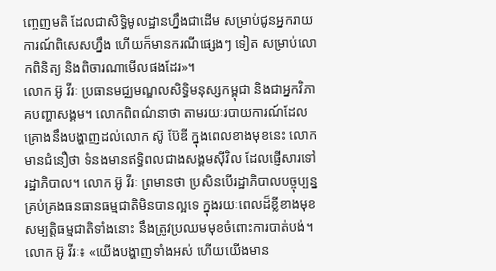ញ្ចេញមតិ ដែលជាសិទ្ធិមូលដ្ឋានហ្នឹងជាដើម សម្រាប់ជូនអ្នករាយការណ៍ពិសេសហ្នឹង ហើយក៏មានករណីផ្សេងៗ ទៀត សម្រាប់លោកពិនិត្យ និងពិចារណាមើលផងដែរ»។
លោក អ៊ូ វីរៈ ប្រធានមជ្ឈមណ្ឌលសិទ្ធិមនុស្សកម្ពុជា និងជាអ្នកវិភាគបញ្ហាសង្គម។ លោកពិពណ៌នាថា តាមរយៈរបាយការណ៍ដែលគ្រោងនឹងបង្ហាញដល់លោក ស៊ូ ប៊ែឌី ក្នុងពេលខាងមុខនេះ លោកមានជំនឿថា ទំនងមានឥទ្ធិពលជាងសង្គមស៊ីវិល ដែលផ្ញើសារទៅរដ្ឋាភិបាល។ លោក អ៊ូ វីរៈ ព្រមានថា ប្រសិនបើរដ្ឋាភិបាលបច្ចុប្បន្នគ្រប់គ្រងធនធានធម្មជាតិមិនបានល្អទេ ក្នុងរយៈពេលដ៏ខ្លីខាងមុខ សម្បត្តិធម្មជាតិទាំងនោះ នឹងត្រូវប្រឈមមុខចំពោះការបាត់បង់។
លោក អ៊ូ វីរៈ៖ «យើងបង្ហាញទាំងអស់ ហើយយើងមាន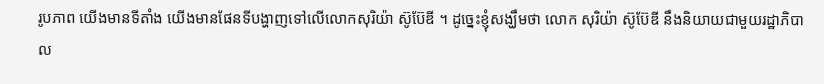រូបភាព យើងមានទីតាំង យើងមានផែនទីបង្ហាញទៅលើលោកសុរិយ៉ា ស៊ូប៊ែឌី ។ ដូច្នេះខ្ញុំសង្ឃឹមថា លោក សុរិយ៉ា ស៊ូប៊ែឌី នឹងនិយាយជាមួយរដ្ឋាភិបាល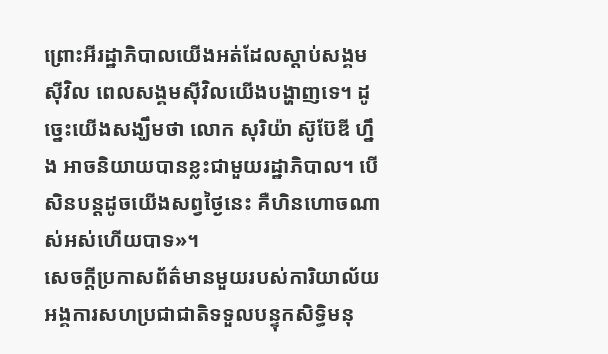ព្រោះអីរដ្ឋាភិបាលយើងអត់ដែលស្ដាប់សង្គមស៊ីវិល ពេលសង្គមស៊ីវិលយើងបង្ហាញទេ។ ដូច្នេះយើងសង្ឃឹមថា លោក សុរិយ៉ា ស៊ូប៊ែឌី ហ្នឹង អាចនិយាយបានខ្លះជាមួយរដ្ឋាភិបាល។ បើសិនបន្តដូចយើងសព្វថ្ងៃនេះ គឺហិនហោចណាស់អស់ហើយបាទ»។
សេចក្ដីប្រកាសព័ត៌មានមួយរបស់ការិយាល័យអង្គការសហប្រជាជាតិទទួលបន្ទុកសិទ្ធិមនុ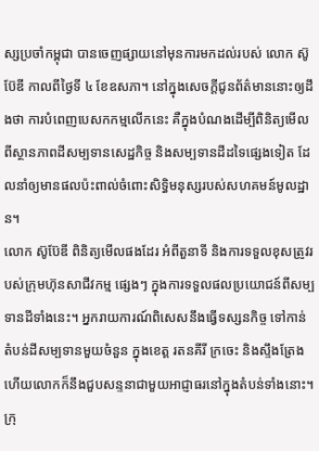ស្សប្រចាំកម្ពុជា បានចេញផ្សាយនៅមុនការមកដល់របស់ លោក ស៊ូប៊ែឌី កាលពីថ្ងៃទី ៤ ខែឧសភា។ នៅក្នុងសេចក្ដីជូនព័ត៌មាននោះឲ្យដឹងថា ការបំពេញបេសកកម្មលើកនេះ គឺក្នុងបំណងដើម្បីពិនិត្យមើលពីស្ថានភាពដីសម្បទានសេដ្ឋកិច្ច និងសម្បទានដីដទៃផ្សេងទៀត ដែលនាំឲ្យមានផលប៉ះពាល់ចំពោះសិទ្ធិមនុស្សរបស់សហគមន៍មូលដ្ឋាន។
លោក ស៊ូប៊ែឌី ពិនិត្យមើលផងដែរ អំពីតួនាទី និងការទទួលខុសត្រូវរបស់ក្រុមហ៊ុនសាជីវកម្ម ផ្សេងៗ ក្នុងការទទួលផលប្រយោជន៍ពីសម្បទានដីទាំងនេះ។ អ្នករាយការណ៍ពិសេសនឹងធ្វើទស្សនកិច្ច ទៅកាន់តំបន់ដីសម្បទានមួយចំនួន ក្នុងខេត្ត រតនគីរី ក្រចេះ និងស្ទឹងត្រែង ហើយលោកក៏នឹងជួបសន្ទនាជាមួយអាជ្ញាធរនៅក្នុងតំបន់ទាំងនោះ។
ក្រុ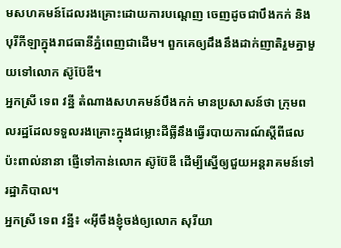មសហគមន៍ដែលរងគ្រោះដោយការបណ្ដេញ ចេញដូចជាបឹងកក់ និងបុរីកីឡាក្នុងរាជធានីភ្នំពេញជាដើម។ ពួកគេឲ្យដឹងនឹងដាក់ញាតិរួមគ្នាមួយទៅលោក ស៊ូប៊ែឌី។
អ្នកស្រី ទេព វន្នី តំណាងសហគមន៍បឹងកក់ មានប្រសាសន៍ថា ក្រុមពលរដ្ឋដែលទទួលរងគ្រោះក្នុងជម្លោះដីធ្លីនឹងធ្វើរបាយការណ៍ស្ដីពីផលប៉ះពាល់នានា ផ្ញើទៅកាន់លោក ស៊ូប៊ែឌី ដើម្បីស្នើឲ្យជួយអន្តរាគមន៍ទៅរដ្ឋាភិបាល។
អ្នកស្រី ទេព វន្នី៖ «អ៊ីចឹងខ្ញុំចង់ឲ្យលោក សុរីយា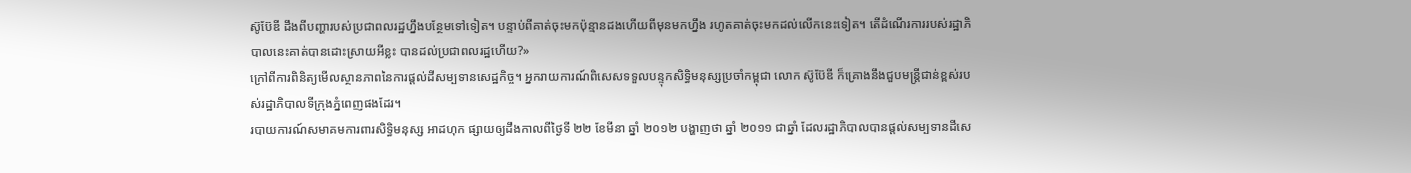ស៊ូប៊ែឌី ដឹងពីបញ្ហារបស់ប្រជាពលរដ្ឋហ្នឹងបន្ថែមទៅទៀត។ បន្ទាប់ពីគាត់ចុះមកប៉ុន្មានដងហើយពីមុនមកហ្នឹង រហូតគាត់ចុះមកដល់លើកនេះទៀត។ តើដំណើរការរបស់រដ្ឋាភិបាលនេះគាត់បានដោះស្រាយអីខ្លះ បានដល់ប្រជាពលរដ្ឋហើយ?»
ក្រៅពីការពិនិត្យមើលស្ថានភាពនៃការផ្ដល់ដីសម្បទានសេដ្ឋកិច្ច។ អ្នករាយការណ៍ពិសេសទទួលបន្ទុកសិទ្ធិមនុស្សប្រចាំកម្ពុជា លោក ស៊ូប៊ែឌី ក៏គ្រោងនឹងជួបមន្ត្រីជាន់ខ្ពស់របស់រដ្ឋាភិបាលទីក្រុងភ្នំពេញផងដែរ។
របាយការណ៍សមាគមការពារសិទ្ធិមនុស្ស អាដហុក ផ្សាយឲ្យដឹងកាលពីថ្ងៃទី ២២ ខែមីនា ឆ្នាំ ២០១២ បង្ហាញថា ឆ្នាំ ២០១១ ជាឆ្នាំ ដែលរដ្ឋាភិបាលបានផ្ដល់សម្បទានដីសេ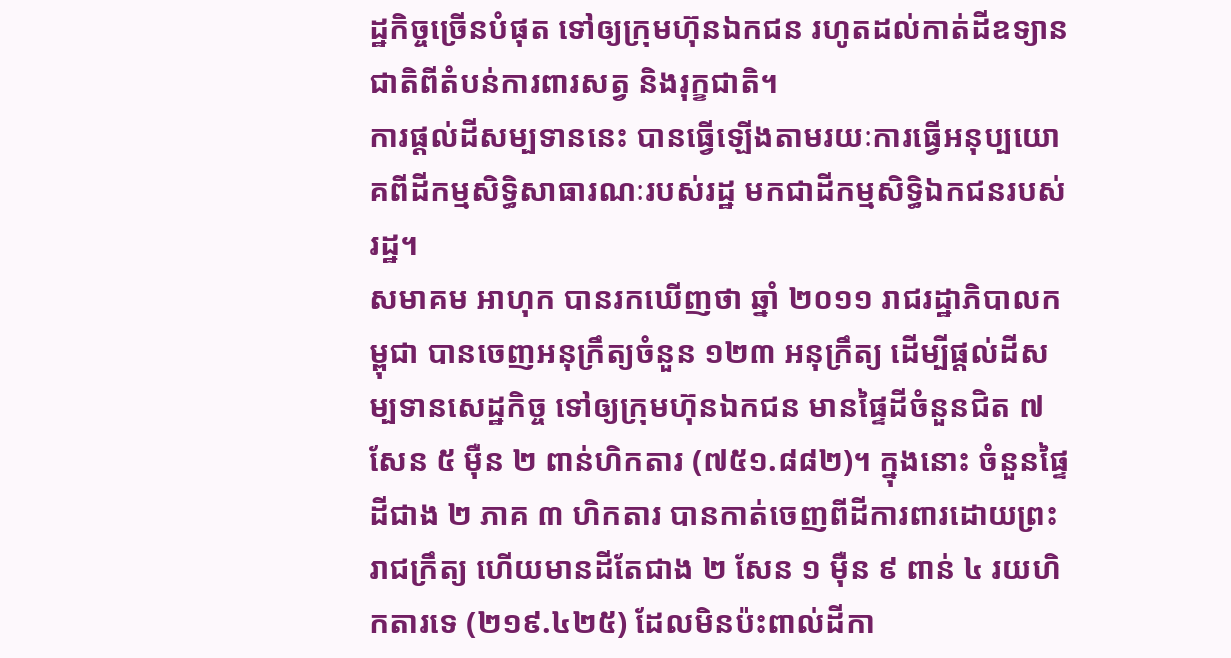ដ្ឋកិច្ចច្រើនបំផុត ទៅឲ្យក្រុមហ៊ុនឯកជន រហូតដល់កាត់ដីឧទ្យានជាតិពីតំបន់ការពារសត្វ និងរុក្ខជាតិ។
ការផ្ដល់ដីសម្បទាននេះ បានធ្វើឡើងតាមរយៈការធ្វើអនុប្បយោគពីដីកម្មសិទ្ធិសាធារណៈរបស់រដ្ឋ មកជាដីកម្មសិទ្ធិឯកជនរបស់រដ្ឋ។
សមាគម អាហុក បានរកឃើញថា ឆ្នាំ ២០១១ រាជរដ្ឋាភិបាលកម្ពុជា បានចេញអនុក្រឹត្យចំនួន ១២៣ អនុក្រឹត្យ ដើម្បីផ្ដល់ដីសម្បទានសេដ្ឋកិច្ច ទៅឲ្យក្រុមហ៊ុនឯកជន មានផ្ទៃដីចំនួនជិត ៧ សែន ៥ ម៉ឺន ២ ពាន់ហិកតារ (៧៥១.៨៨២)។ ក្នុងនោះ ចំនួនផ្ទៃដីជាង ២ ភាគ ៣ ហិកតារ បានកាត់ចេញពីដីការពារដោយព្រះរាជក្រឹត្យ ហើយមានដីតែជាង ២ សែន ១ ម៉ឺន ៩ ពាន់ ៤ រយហិកតារទេ (២១៩.៤២៥) ដែលមិនប៉ះពាល់ដីកា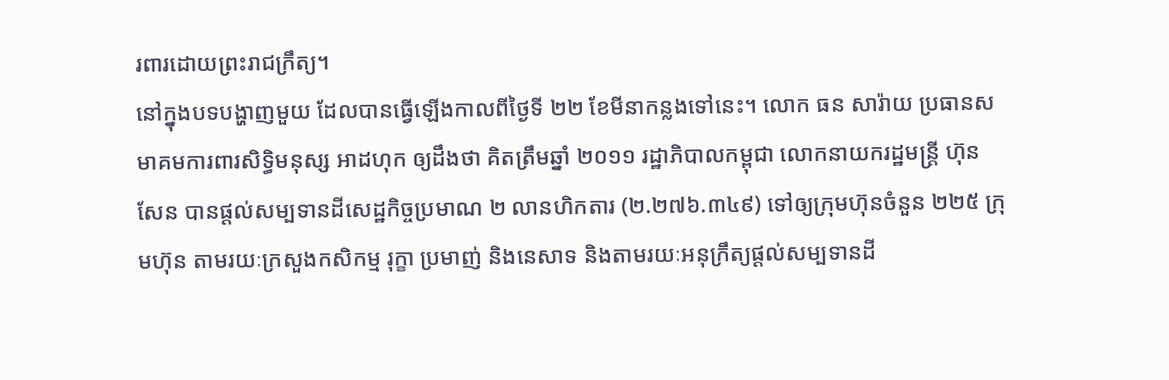រពារដោយព្រះរាជក្រឹត្យ។
នៅក្នុងបទបង្ហាញមួយ ដែលបានធ្វើឡើងកាលពីថ្ងៃទី ២២ ខែមីនាកន្លងទៅនេះ។ លោក ធន សារ៉ាយ ប្រធានសមាគមការពារសិទ្ធិមនុស្ស អាដហុក ឲ្យដឹងថា គិតត្រឹមឆ្នាំ ២០១១ រដ្ឋាភិបាលកម្ពុជា លោកនាយករដ្ឋមន្ត្រី ហ៊ុន សែន បានផ្ដល់សម្បទានដីសេដ្ឋកិច្ចប្រមាណ ២ លានហិកតារ (២.២៧៦.៣៤៩) ទៅឲ្យក្រុមហ៊ុនចំនួន ២២៥ ក្រុមហ៊ុន តាមរយៈក្រសួងកសិកម្ម រុក្ខា ប្រមាញ់ និងនេសាទ និងតាមរយៈអនុក្រឹត្យផ្ដល់សម្បទានដី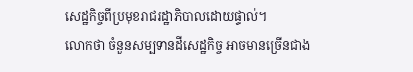សេដ្ឋកិច្ចពីប្រមុខរាជរដ្ឋាភិបាលដោយផ្ទាល់។
លោកថា ចំនួនសម្បទានដីសេដ្ឋកិច្ច អាចមានច្រើនជាង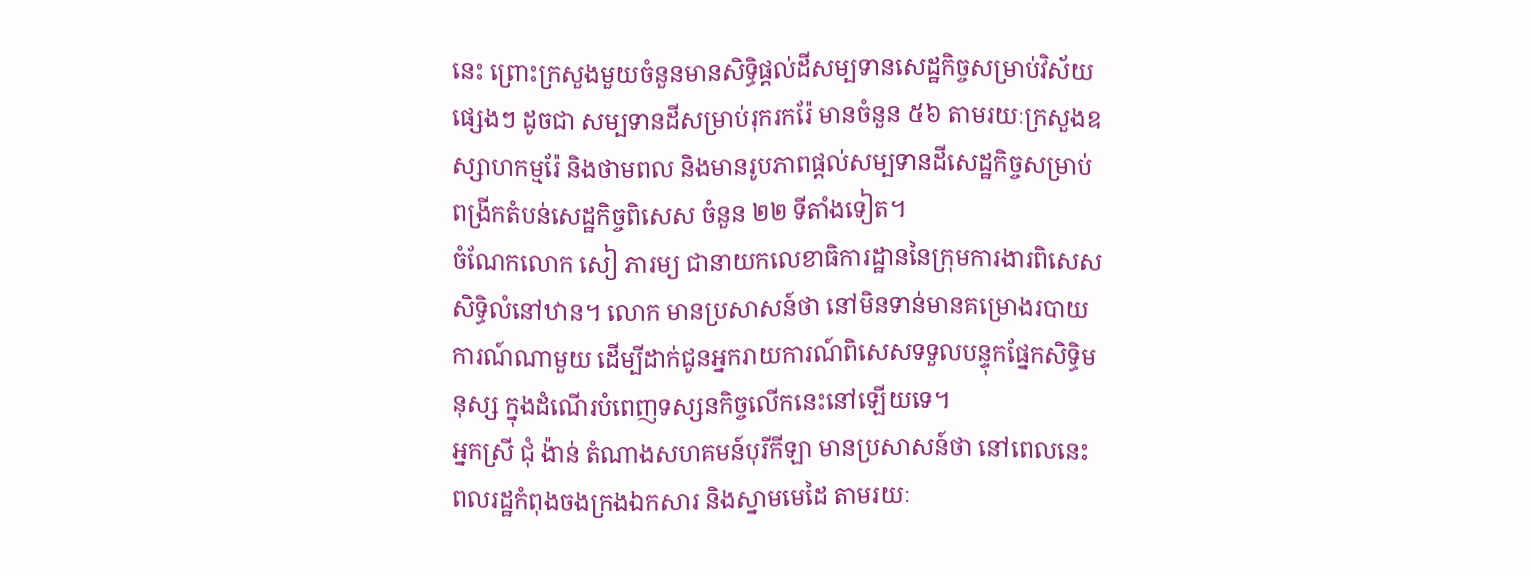នេះ ព្រោះក្រសួងមួយចំនួនមានសិទ្ធិផ្ដល់ដីសម្បទានសេដ្ឋកិច្ចសម្រាប់វិស័យផ្សេងៗ ដូចជា សម្បទានដីសម្រាប់រុករករ៉ែ មានចំនួន ៥៦ តាមរយៈក្រសួងឧស្សាហកម្មរ៉ែ និងថាមពល និងមានរូបភាពផ្ដល់សម្បទានដីសេដ្ឋកិច្ចសម្រាប់ពង្រីកតំបន់សេដ្ឋកិច្ចពិសេស ចំនួន ២២ ទីតាំងទៀត។
ចំណែកលោក សៀ ភារម្យ ជានាយកលេខាធិការដ្ឋាននៃក្រុមការងារពិសេសសិទ្ធិលំនៅឋាន។ លោក មានប្រសាសន៍ថា នៅមិនទាន់មានគម្រោងរបាយការណ៍ណាមួយ ដើម្បីដាក់ជូនអ្នករាយការណ៍ពិសេសទទួលបន្ទុកផ្នែកសិទ្ធិមនុស្ស ក្នុងដំណើរបំពេញទស្សនកិច្ចលើកនេះនៅឡើយទេ។
អ្នកស្រី ជុំ ង៉ាន់ តំណាងសហគមន៍បុរីកីឡា មានប្រសាសន៍ថា នៅពេលនេះ ពលរដ្ឋកំពុងចងក្រងឯកសារ និងស្នាមមេដៃ តាមរយៈ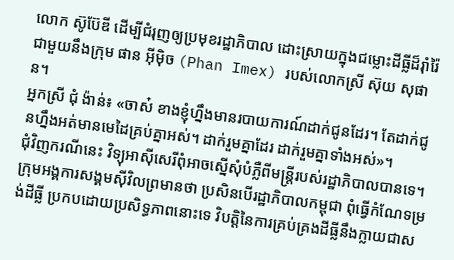លោក ស៊ូប៊ែឌី ដើម្បីជំរុញឲ្យប្រមុខរដ្ឋាភិបាល ដោះស្រាយក្នុងជម្លោះដីធ្លីដ៏រ៉ាំរ៉ៃជាមួយនឹងក្រុម ផាន អ៊ីម៉ិច (Phan Imex) របស់លោកស្រី ស៊ុយ សុផាន។
អ្នកស្រី ជុំ ង៉ាន់៖ «ចាស៎ ខាងខ្ញុំហ្នឹងមានរបាយការណ៍ដាក់ជូនដែរ។ តែដាក់ជូនហ្នឹងអត់មានមេដៃគ្រប់គ្នាអស់។ ដាក់រួមគ្នាដែរ ដាក់រួមគ្នាទាំងអស់»។
ជុំវិញករណីនេះ វិទ្យុអាស៊ីសេរីពុំអាចស្នើសុំបំភ្លឺពីមន្ត្រីរបស់រដ្ឋាភិបាលបានទេ។
ក្រុមអង្គការសង្គមស៊ីវិលព្រមានថា ប្រសិនបើរដ្ឋាភិបាលកម្ពុជា ពុំធ្វើកំណែទម្រង់ដីធ្លី ប្រកបដោយប្រសិទ្ធភាពនោះទេ វិបត្តិនៃការគ្រប់គ្រងដីធ្លីនឹងក្លាយជាស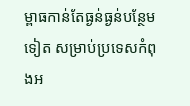ម្ពាធកាន់តែធ្ងន់ធ្ងន់បន្ថែមទៀត សម្រាប់ប្រទេសកំពុងអ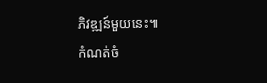ភិវឌ្ឍន៍មួយនេះ៕
កំណត់ចំ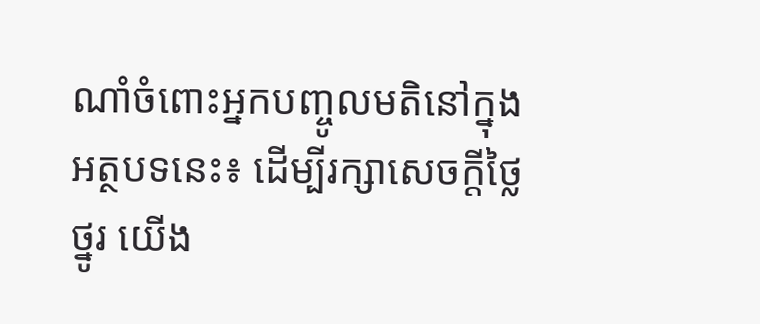ណាំចំពោះអ្នកបញ្ចូលមតិនៅក្នុងអត្ថបទនេះ៖ ដើម្បីរក្សាសេចក្ដីថ្លៃថ្នូរ យើង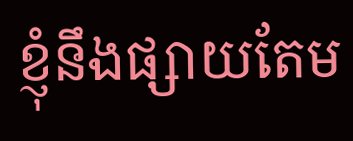ខ្ញុំនឹងផ្សាយតែម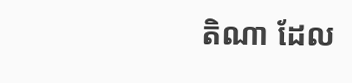តិណា ដែល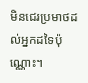មិនជេរប្រមាថដល់អ្នកដទៃប៉ុណ្ណោះ។